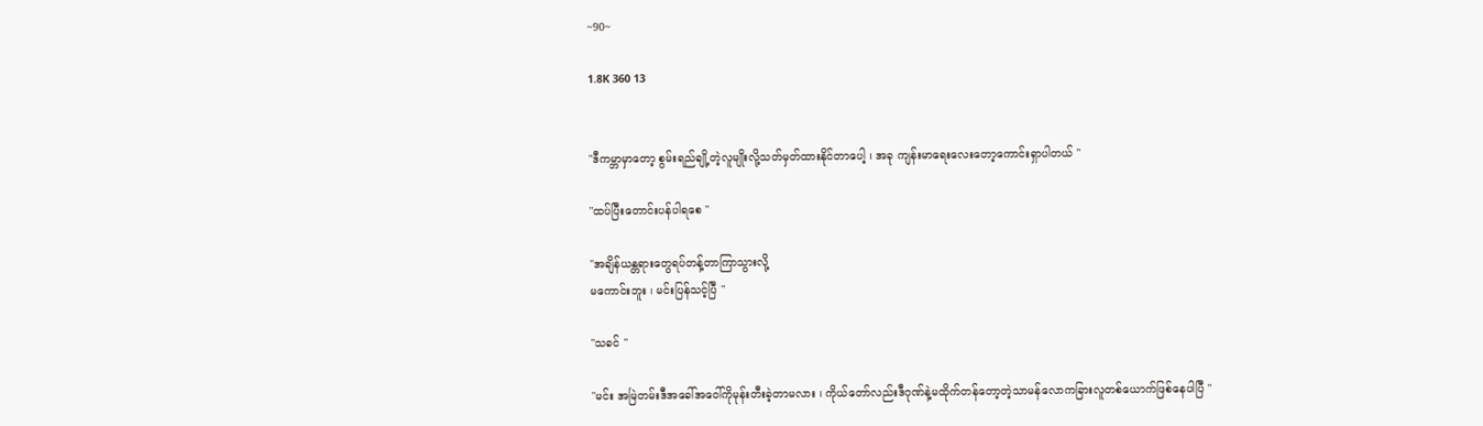~90~

1.8K 360 13


"ဒီကမ္ဘာမှာတော့ စွမ်းရည်ချို့တဲ့လူမျိုးလို့သတ်မှတ်ထားနိုင်တာပေါ့ ၊ အခု ကျန်းမာရေးလေးတော့ကောင်းရှာပါတယ် "

"ထပ်ပြီးတောင်းပန်ပါရစေ "

"အချိန်ယန္တရားတွေရပ်တန့်တာကြာသွားလို့
မကောင်းဘူး ၊ မင်းပြန်သင့်ပြီ "

"သခင် "

"မင်း အမြဲတမ်းဒီအခေါ်အဝေါ်ကိုမုန်းတီးခဲ့တာမလား ၊ ကိုယ်တော်လည်းဒီဂုဏ်နဲ့မထိုက်တန်တော့တဲ့သာမန်လောကခြားလူတစ်ယောက်ဖြစ်နေပါပြီ "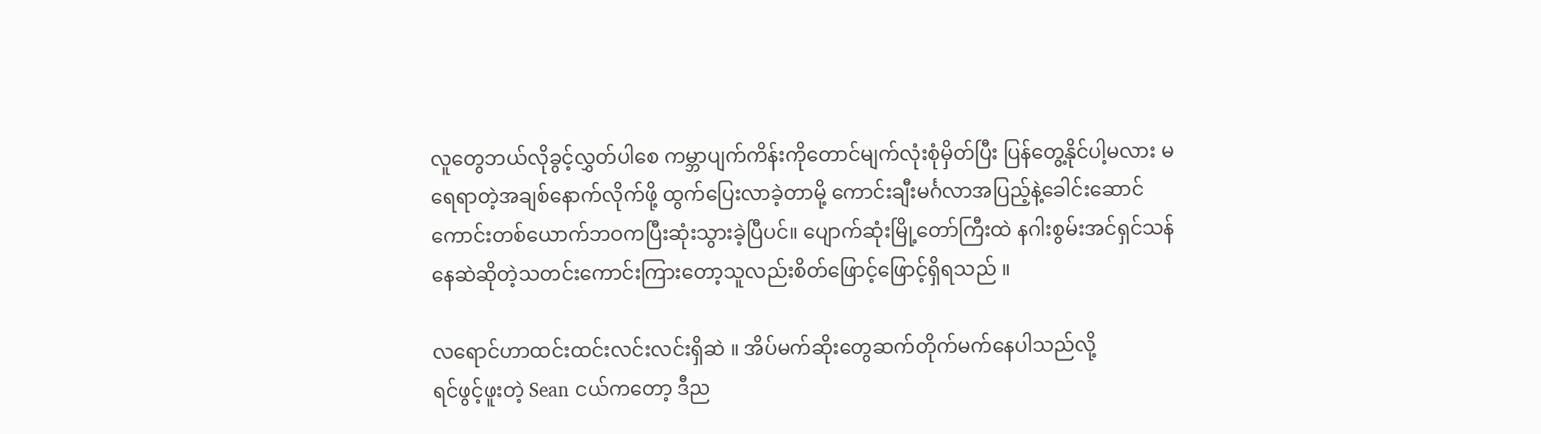လူတွေဘယ်လိုခွင့်လွှတ်ပါစေ ကမ္ဘာပျက်ကိန်းကိုတောင်မျက်လုံးစုံမှိတ်ပြီး ပြန်တွေ့နိုင်ပါ့မလား မရေရာတဲ့အချစ်နောက်လိုက်ဖို့ ထွက်ပြေးလာခဲ့တာမို့ ကောင်းချီးမင်္ဂလာအပြည့်နဲ့ခေါင်းဆောင်ကောင်းတစ်ယောက်ဘဝကပြီးဆုံးသွားခဲ့ပြီပင်။ ပျောက်ဆုံးမြို့တော်ကြီးထဲ နဂါးစွမ်းအင်ရှင်သန်နေဆဲဆိုတဲ့သတင်းကောင်းကြားတော့သူလည်းစိတ်ဖြောင့်ဖြောင့်ရှိရသည် ။

လရောင်ဟာထင်းထင်းလင်းလင်းရှိဆဲ ။ အိပ်မက်ဆိုးတွေဆက်တိုက်မက်နေပါသည်လို့
ရင်ဖွင့်ဖူးတဲ့ Sean ငယ်ကတော့ ဒီည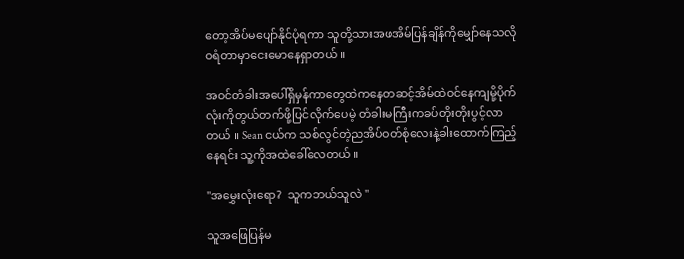တော့အိပ်မပျော်နိုင်ပုံရကာ သူတို့သားအဖအိမ်ပြန်ချိန်ကိုမျှော်နေသလို ဝရံတာမှာငေးမောနေရှာတယ် ။

အဝင်တံခါးအပေါ်ရှိမှန်ကာတွေထဲကနေတဆင့်အိမ်ထဲဝင်နေကျမို့ပိုက်လုံးကိုတွယ်တက်ဖို့ပြင်လိုက်ပေမဲ့ တံခါးမကြီးကခပ်တိုးတိုးပွင့်လာတယ် ။ Sean ငယ်က သစ်လွင်တဲ့ညအိပ်ဝတ်စုံလေးနဲ့ခါးထောက်ကြည့်နေရင်း သူ့ကိုအထဲခေါ်လေတယ် ။

"အမွှေးလုံးရော?  သူကဘယ်သူလဲ "

သူအဖြေပြန်မ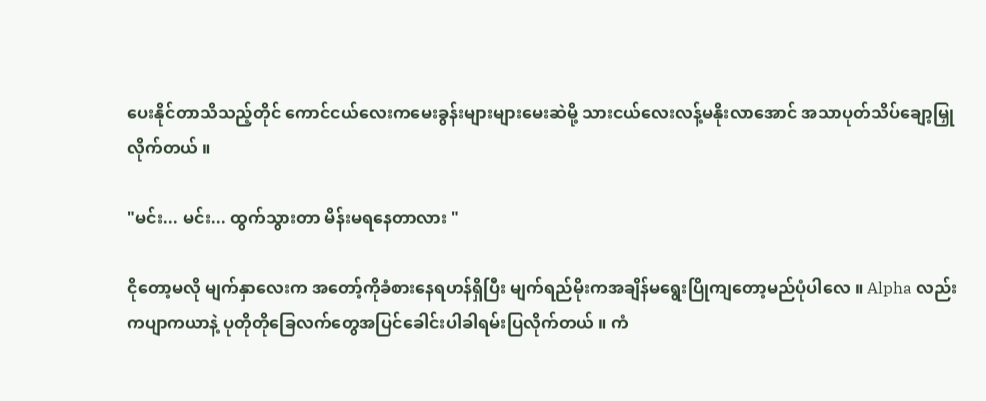ပေးနိုင်တာသိသည့်တိုင် ကောင်ငယ်လေးကမေးခွန်းများများမေးဆဲမို့ သားငယ်လေးလန့်မနိုးလာအောင် အသာပုတ်သိပ်ချော့မြှုလိုက်တယ် ။

"မင်း... မင်း... ထွက်သွားတာ မိန်းမရနေတာလား "

ငိုတော့မလို မျက်နှာလေးက အတော့်ကိုခံစားနေရဟန်ရှိပြီး မျက်ရည်မိုးကအချိန်မရွေးပြိုကျတော့မည်ပုံပါလေ ။ Alpha လည်းကပျာကယာနဲ့ ပုတိုတိုခြေလက်တွေအပြင်ခေါင်းပါခါရမ်းပြလိုက်တယ် ။ ကံ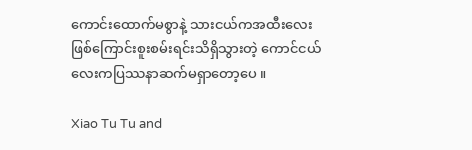ကောင်းထောက်မစွာနဲ့ သားငယ်ကအထီးလေးဖြစ်ကြောင်းစူးစမ်းရင်းသိရှိသွားတဲ့ ကောင်ငယ်လေးကပြဿနာဆက်မရှာတော့ပေ ။

Xiao Tu Tu and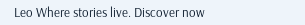Leo Where stories live. Discover now